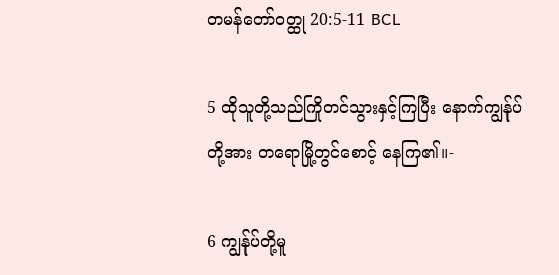တမန်တော်ဝတ္ထု 20:5-11 BCL

5 ထိုသူတို့သည်ကြိုတင်သွားနှင့်ကြပြီး နောက်ကျွန်ုပ်တို့အား တရောမြို့တွင်စောင့် နေကြ၏။-

6 ကျွန်ုပ်တို့မူ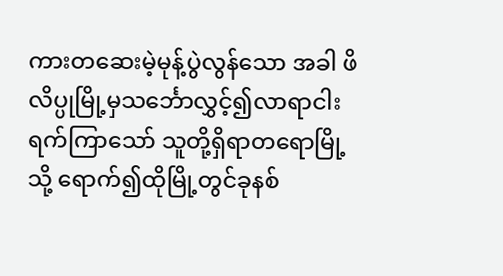ကားတဆေးမဲ့မုန့်ပွဲလွန်သော အခါ ဖိလိပ္ပုမြို့မှသင်္ဘောလွှင့်၍လာရာငါး ရက်ကြာသော် သူတို့ရှိရာတရောမြို့သို့ ရောက်၍ထိုမြို့တွင်ခုနစ်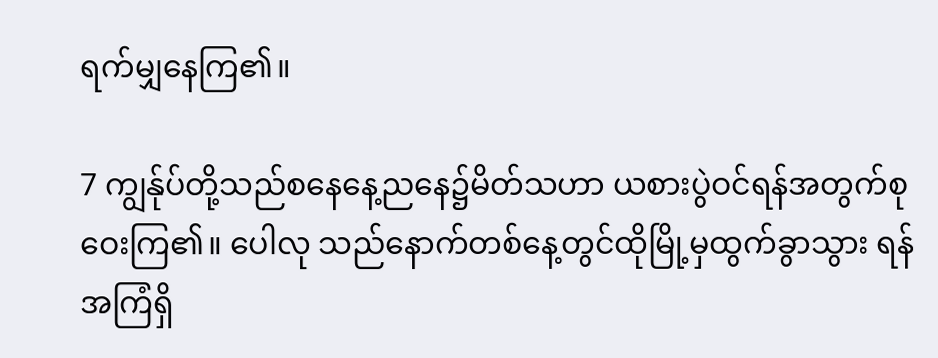ရက်မျှနေကြ၏။

7 ကျွန်ုပ်တို့သည်စနေနေ့ညနေ၌မိတ်သဟာ ယစားပွဲဝင်ရန်အတွက်စုဝေးကြ၏။ ပေါလု သည်နောက်တစ်နေ့တွင်ထိုမြို့မှထွက်ခွာသွား ရန်အကြံရှိ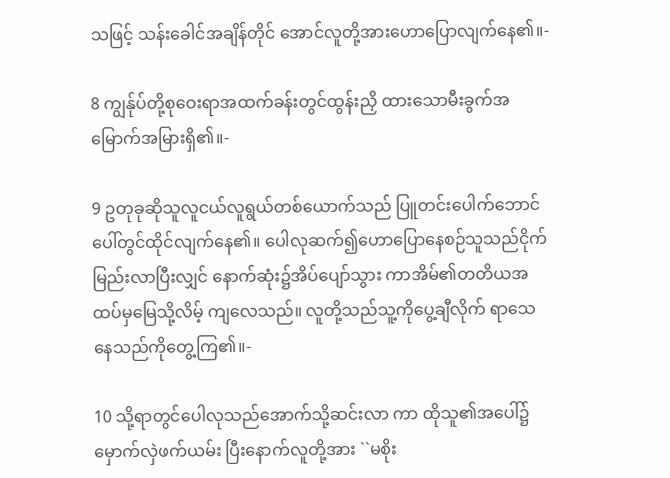သဖြင့် သန်းခေါင်အချိန်တိုင် အောင်လူတို့အားဟောပြောလျက်နေ၏။-

8 ကျွန်ုပ်တို့စုဝေးရာအထက်ခန်းတွင်ထွန်းညှိ ထားသောမီးခွက်အမြောက်အမြားရှိ၏။-

9 ဥတုခုဆိုသူလူငယ်လူရွယ်တစ်ယောက်သည် ပြူတင်းပေါက်ဘောင်ပေါ်တွင်ထိုင်လျက်နေ၏။ ပေါလုဆက်၍ဟောပြောနေစဉ်သူသည်ငိုက် မြည်းလာပြီးလျှင် နောက်ဆုံး၌အိပ်ပျော်သွား ကာအိမ်၏တတိယအထပ်မှမြေသို့လိမ့် ကျလေသည်။ လူတို့သည်သူ့ကိုပွေ့ချီလိုက် ရာသေနေသည်ကိုတွေ့ကြ၏။-

10 သို့ရာတွင်ပေါလုသည်အောက်သို့ဆင်းလာ ကာ ထိုသူ၏အပေါ်၌မှောက်လှဲဖက်ယမ်း ပြီးနောက်လူတို့အား ``မစိုး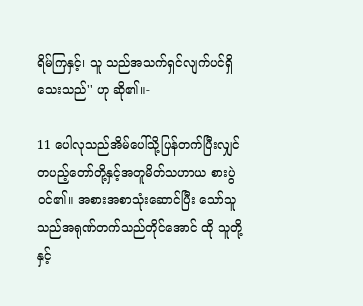ရိမ်ကြနှင့်၊ သူ သည်အသက်ရှင်လျက်ပင်ရှိသေးသည်'' ဟု ဆို၏။-

11 ပေါလုသည်အိမ်ပေါ်သို့ပြန်တက်ပြီးလျှင် တပည့်တော်တို့နှင့်အတူမိတ်သဟာယ စားပွဲဝင်၏။ အစားအစာသုံးဆောင်ပြီး သော်သူသည်အရုဏ်တက်သည်တိုင်အောင် ထို သူတို့နှင့်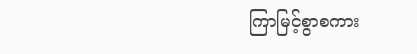ကြာမြင့်စွာစကား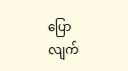ပြောလျက်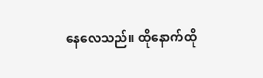နေလေသည်။ ထိုနောက်ထို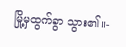မြို့မှထွက်ခွာ သွား၏။-